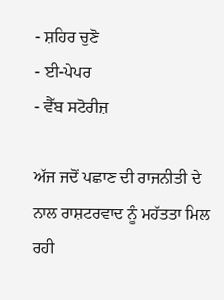- ਸ਼ਹਿਰ ਚੁਣੋ
- ਈ-ਪੇਪਰ
- ਵੈੱਬ ਸਟੋਰੀਜ਼

ਅੱਜ ਜਦੋਂ ਪਛਾਣ ਦੀ ਰਾਜਨੀਤੀ ਦੇ ਨਾਲ ਰਾਸ਼ਟਰਵਾਦ ਨੂੰ ਮਹੱਤਤਾ ਮਿਲ ਰਹੀ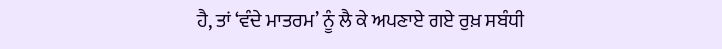ਹੈ, ਤਾਂ ‘ਵੰਦੇ ਮਾਤਰਮ’ ਨੂੰ ਲੈ ਕੇ ਅਪਣਾਏ ਗਏ ਰੁਖ਼ ਸਬੰਧੀ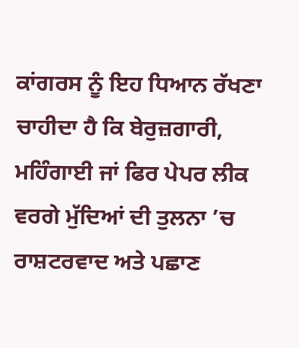ਕਾਂਗਰਸ ਨੂੰ ਇਹ ਧਿਆਨ ਰੱਖਣਾ ਚਾਹੀਦਾ ਹੈ ਕਿ ਬੇਰੁਜ਼ਗਾਰੀ, ਮਹਿੰਗਾਈ ਜਾਂ ਫਿਰ ਪੇਪਰ ਲੀਕ ਵਰਗੇ ਮੁੱਦਿਆਂ ਦੀ ਤੁਲਨਾ ’ਚ ਰਾਸ਼ਟਰਵਾਦ ਅਤੇ ਪਛਾਣ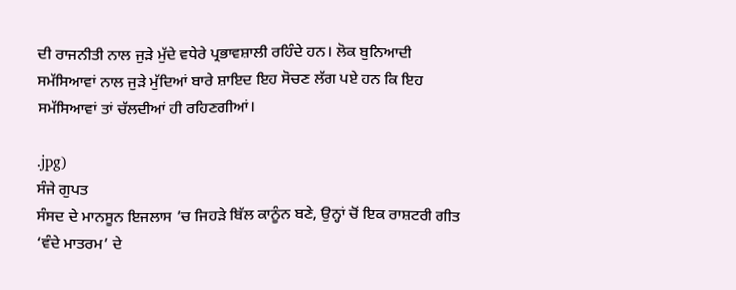ਦੀ ਰਾਜਨੀਤੀ ਨਾਲ ਜੁੜੇ ਮੁੱਦੇ ਵਧੇਰੇ ਪ੍ਰਭਾਵਸ਼ਾਲੀ ਰਹਿੰਦੇ ਹਨ। ਲੋਕ ਬੁਨਿਆਦੀ ਸਮੱਸਿਆਵਾਂ ਨਾਲ ਜੁੜੇ ਮੁੱਦਿਆਂ ਬਾਰੇ ਸ਼ਾਇਦ ਇਹ ਸੋਚਣ ਲੱਗ ਪਏ ਹਨ ਕਿ ਇਹ ਸਮੱਸਿਆਵਾਂ ਤਾਂ ਚੱਲਦੀਆਂ ਹੀ ਰਹਿਣਗੀਆਂ।

.jpg)
ਸੰਜੇ ਗੁਪਤ
ਸੰਸਦ ਦੇ ਮਾਨਸੂਨ ਇਜਲਾਸ ’ਚ ਜਿਹੜੇ ਬਿੱਲ ਕਾਨੂੰਨ ਬਣੇ, ਉਨ੍ਹਾਂ ਚੋਂ ਇਕ ਰਾਸ਼ਟਰੀ ਗੀਤ ‘ਵੰਦੇ ਮਾਤਰਮ’ ਦੇ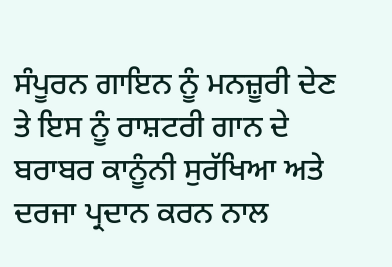ਸੰਪੂਰਨ ਗਾਇਨ ਨੂੰ ਮਨਜ਼ੂਰੀ ਦੇਣ ਤੇ ਇਸ ਨੂੰ ਰਾਸ਼ਟਰੀ ਗਾਨ ਦੇ ਬਰਾਬਰ ਕਾਨੂੰਨੀ ਸੁਰੱਖਿਆ ਅਤੇ ਦਰਜਾ ਪ੍ਰਦਾਨ ਕਰਨ ਨਾਲ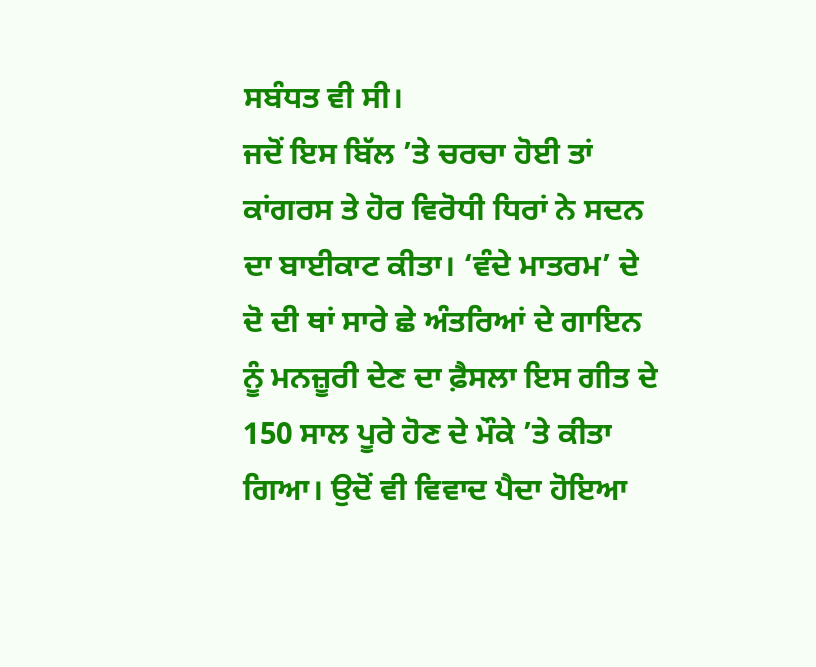ਸਬੰਧਤ ਵੀ ਸੀ।
ਜਦੋਂ ਇਸ ਬਿੱਲ ’ਤੇ ਚਰਚਾ ਹੋਈ ਤਾਂ ਕਾਂਗਰਸ ਤੇ ਹੋਰ ਵਿਰੋਧੀ ਧਿਰਾਂ ਨੇ ਸਦਨ ਦਾ ਬਾਈਕਾਟ ਕੀਤਾ। ‘ਵੰਦੇ ਮਾਤਰਮ’ ਦੇ ਦੋ ਦੀ ਥਾਂ ਸਾਰੇ ਛੇ ਅੰਤਰਿਆਂ ਦੇ ਗਾਇਨ ਨੂੰ ਮਨਜ਼ੂਰੀ ਦੇਣ ਦਾ ਫ਼ੈਸਲਾ ਇਸ ਗੀਤ ਦੇ 150 ਸਾਲ ਪੂਰੇ ਹੋਣ ਦੇ ਮੌਕੇ ’ਤੇ ਕੀਤਾ ਗਿਆ। ਉਦੋਂ ਵੀ ਵਿਵਾਦ ਪੈਦਾ ਹੋਇਆ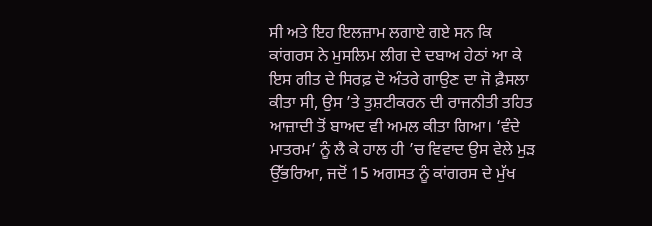ਸੀ ਅਤੇ ਇਹ ਇਲਜ਼ਾਮ ਲਗਾਏ ਗਏ ਸਨ ਕਿ ਕਾਂਗਰਸ ਨੇ ਮੁਸਲਿਮ ਲੀਗ ਦੇ ਦਬਾਅ ਹੇਠਾਂ ਆ ਕੇ ਇਸ ਗੀਤ ਦੇ ਸਿਰਫ਼ ਦੋ ਅੰਤਰੇ ਗਾਉਣ ਦਾ ਜੋ ਫ਼ੈਸਲਾ ਕੀਤਾ ਸੀ, ਉਸ ’ਤੇ ਤੁਸ਼ਟੀਕਰਨ ਦੀ ਰਾਜਨੀਤੀ ਤਹਿਤ ਆਜ਼ਾਦੀ ਤੋਂ ਬਾਅਦ ਵੀ ਅਮਲ ਕੀਤਾ ਗਿਆ। ‘ਵੰਦੇ ਮਾਤਰਮ’ ਨੂੰ ਲੈ ਕੇ ਹਾਲ ਹੀ ’ਚ ਵਿਵਾਦ ਉਸ ਵੇਲੇ ਮੁੜ ਉੱਭਰਿਆ, ਜਦੋਂ 15 ਅਗਸਤ ਨੂੰ ਕਾਂਗਰਸ ਦੇ ਮੁੱਖ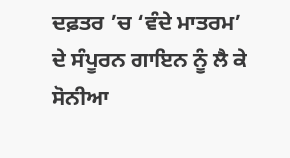ਦਫ਼ਤਰ ’ਚ ‘ਵੰਦੇ ਮਾਤਰਮ’ ਦੇ ਸੰਪੂਰਨ ਗਾਇਨ ਨੂੰ ਲੈ ਕੇ ਸੋਨੀਆ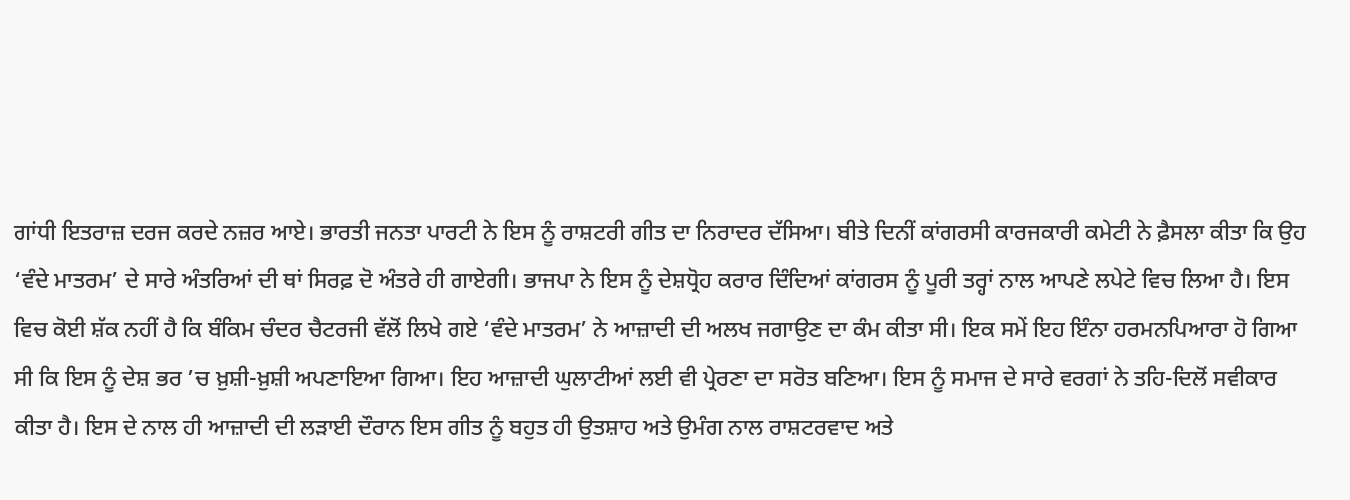ਗਾਂਧੀ ਇਤਰਾਜ਼ ਦਰਜ ਕਰਦੇ ਨਜ਼ਰ ਆਏ। ਭਾਰਤੀ ਜਨਤਾ ਪਾਰਟੀ ਨੇ ਇਸ ਨੂੰ ਰਾਸ਼ਟਰੀ ਗੀਤ ਦਾ ਨਿਰਾਦਰ ਦੱਸਿਆ। ਬੀਤੇ ਦਿਨੀਂ ਕਾਂਗਰਸੀ ਕਾਰਜਕਾਰੀ ਕਮੇਟੀ ਨੇ ਫ਼ੈਸਲਾ ਕੀਤਾ ਕਿ ਉਹ ‘ਵੰਦੇ ਮਾਤਰਮ’ ਦੇ ਸਾਰੇ ਅੰਤਰਿਆਂ ਦੀ ਥਾਂ ਸਿਰਫ਼ ਦੋ ਅੰਤਰੇ ਹੀ ਗਾਏਗੀ। ਭਾਜਪਾ ਨੇ ਇਸ ਨੂੰ ਦੇਸ਼ਧ੍ਰੋਹ ਕਰਾਰ ਦਿੰਦਿਆਂ ਕਾਂਗਰਸ ਨੂੰ ਪੂਰੀ ਤਰ੍ਹਾਂ ਨਾਲ ਆਪਣੇ ਲਪੇਟੇ ਵਿਚ ਲਿਆ ਹੈ। ਇਸ ਵਿਚ ਕੋਈ ਸ਼ੱਕ ਨਹੀਂ ਹੈ ਕਿ ਬੰਕਿਮ ਚੰਦਰ ਚੈਟਰਜੀ ਵੱਲੋਂ ਲਿਖੇ ਗਏ ‘ਵੰਦੇ ਮਾਤਰਮ’ ਨੇ ਆਜ਼ਾਦੀ ਦੀ ਅਲਖ ਜਗਾਉਣ ਦਾ ਕੰਮ ਕੀਤਾ ਸੀ। ਇਕ ਸਮੇਂ ਇਹ ਇੰਨਾ ਹਰਮਨਪਿਆਰਾ ਹੋ ਗਿਆ ਸੀ ਕਿ ਇਸ ਨੂੰ ਦੇਸ਼ ਭਰ ’ਚ ਖ਼ੁਸ਼ੀ-ਖ਼ੁਸ਼ੀ ਅਪਣਾਇਆ ਗਿਆ। ਇਹ ਆਜ਼ਾਦੀ ਘੁਲਾਟੀਆਂ ਲਈ ਵੀ ਪ੍ਰੇਰਣਾ ਦਾ ਸਰੋਤ ਬਣਿਆ। ਇਸ ਨੂੰ ਸਮਾਜ ਦੇ ਸਾਰੇ ਵਰਗਾਂ ਨੇ ਤਹਿ-ਦਿਲੋਂ ਸਵੀਕਾਰ ਕੀਤਾ ਹੈ। ਇਸ ਦੇ ਨਾਲ ਹੀ ਆਜ਼ਾਦੀ ਦੀ ਲੜਾਈ ਦੌਰਾਨ ਇਸ ਗੀਤ ਨੂੰ ਬਹੁਤ ਹੀ ਉਤਸ਼ਾਹ ਅਤੇ ਉਮੰਗ ਨਾਲ ਰਾਸ਼ਟਰਵਾਦ ਅਤੇ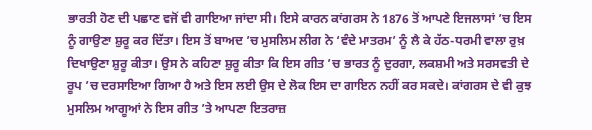ਭਾਰਤੀ ਹੋਣ ਦੀ ਪਛਾਣ ਵਜੋਂ ਵੀ ਗਾਇਆ ਜਾਂਦਾ ਸੀ। ਇਸੇ ਕਾਰਨ ਕਾਂਗਰਸ ਨੇ 1876 ਤੋਂ ਆਪਣੇ ਇਜਲਾਸਾਂ ’ਚ ਇਸ ਨੂੰ ਗਾਉਣਾ ਸ਼ੁਰੂ ਕਰ ਦਿੱਤਾ। ਇਸ ਤੋਂ ਬਾਅਦ ’ਚ ਮੁਸਲਿਮ ਲੀਗ ਨੇ ‘ਵੰਦੇ ਮਾਤਰਮ’ ਨੂੰ ਲੈ ਕੇ ਹੱਠ-ਧਰਮੀ ਵਾਲਾ ਰੁਖ਼ ਦਿਖਾਉਣਾ ਸ਼ੁਰੂ ਕੀਤਾ। ਉਸ ਨੇ ਕਹਿਣਾ ਸ਼ੁਰੂ ਕੀਤਾ ਕਿ ਇਸ ਗੀਤ ’ਚ ਭਾਰਤ ਨੂੰ ਦੁਰਗਾ, ਲਕਸ਼ਮੀ ਅਤੇ ਸਰਸਵਤੀ ਦੇ ਰੂਪ ’ਚ ਦਰਸਾਇਆ ਗਿਆ ਹੈ ਅਤੇ ਇਸ ਲਈ ਉਸ ਦੇ ਲੋਕ ਇਸ ਦਾ ਗਾਇਨ ਨਹੀਂ ਕਰ ਸਕਦੇ। ਕਾਂਗਰਸ ਦੇ ਵੀ ਕੁਝ ਮੁਸਲਿਮ ਆਗੂਆਂ ਨੇ ਇਸ ਗੀਤ ’ਤੇ ਆਪਣਾ ਇਤਰਾਜ਼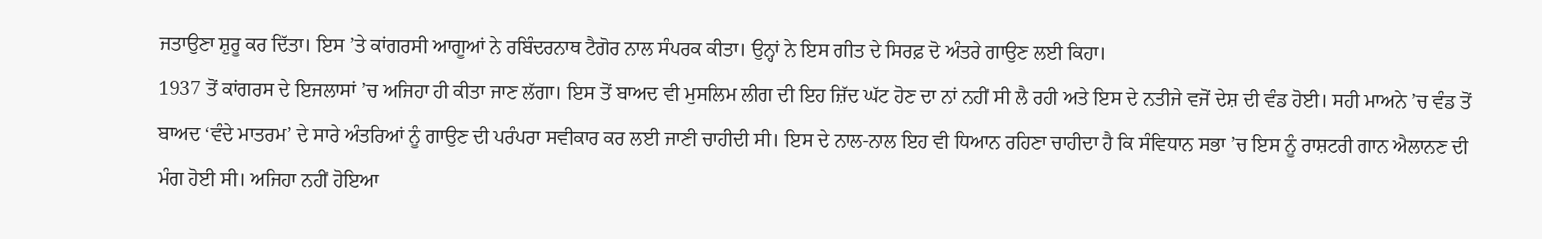ਜਤਾਉਣਾ ਸ਼ੁਰੂ ਕਰ ਦਿੱਤਾ। ਇਸ ’ਤੇ ਕਾਂਗਰਸੀ ਆਗੂਆਂ ਨੇ ਰਬਿੰਦਰਨਾਥ ਟੈਗੋਰ ਨਾਲ ਸੰਪਰਕ ਕੀਤਾ। ਉਨ੍ਹਾਂ ਨੇ ਇਸ ਗੀਤ ਦੇ ਸਿਰਫ਼ ਦੋ ਅੰਤਰੇ ਗਾਉਣ ਲਈ ਕਿਹਾ।
1937 ਤੋਂ ਕਾਂਗਰਸ ਦੇ ਇਜਲਾਸਾਂ ’ਚ ਅਜਿਹਾ ਹੀ ਕੀਤਾ ਜਾਣ ਲੱਗਾ। ਇਸ ਤੋਂ ਬਾਅਦ ਵੀ ਮੁਸਲਿਮ ਲੀਗ ਦੀ ਇਹ ਜ਼ਿੱਦ ਘੱਟ ਹੋਣ ਦਾ ਨਾਂ ਨਹੀਂ ਸੀ ਲੈ ਰਹੀ ਅਤੇ ਇਸ ਦੇ ਨਤੀਜੇ ਵਜੋਂ ਦੇਸ਼ ਦੀ ਵੰਡ ਹੋਈ। ਸਹੀ ਮਾਅਨੇ ’ਚ ਵੰਡ ਤੋਂ ਬਾਅਦ ‘ਵੰਦੇ ਮਾਤਰਮ’ ਦੇ ਸਾਰੇ ਅੰਤਰਿਆਂ ਨੂੰ ਗਾਉਣ ਦੀ ਪਰੰਪਰਾ ਸਵੀਕਾਰ ਕਰ ਲਈ ਜਾਣੀ ਚਾਹੀਦੀ ਸੀ। ਇਸ ਦੇ ਨਾਲ-ਨਾਲ ਇਹ ਵੀ ਧਿਆਨ ਰਹਿਣਾ ਚਾਹੀਦਾ ਹੈ ਕਿ ਸੰਵਿਧਾਨ ਸਭਾ ’ਚ ਇਸ ਨੂੰ ਰਾਸ਼ਟਰੀ ਗਾਨ ਐਲਾਨਣ ਦੀ ਮੰਗ ਹੋਈ ਸੀ। ਅਜਿਹਾ ਨਹੀਂ ਹੋਇਆ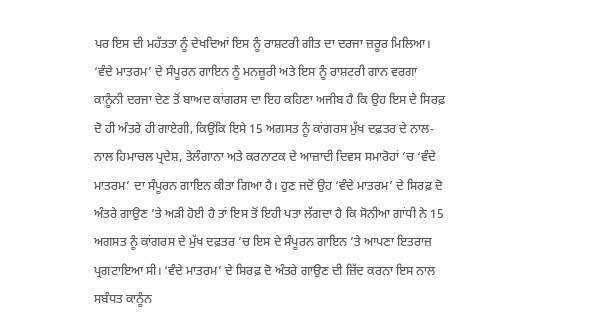ਪਰ ਇਸ ਦੀ ਮਹੱਤਤਾ ਨੂੰ ਦੇਖਦਿਆਂ ਇਸ ਨੂੰ ਰਾਸ਼ਟਰੀ ਗੀਤ ਦਾ ਦਰਜਾ ਜ਼ਰੂਰ ਮਿਲਿਆ। ‘ਵੰਦੇ ਮਾਤਰਮ’ ਦੇ ਸੰਪੂਰਨ ਗਾਇਨ ਨੂੰ ਮਨਜ਼ੂਰੀ ਅਤੇ ਇਸ ਨੂੰ ਰਾਸ਼ਟਰੀ ਗਾਨ ਵਰਗਾ ਕਾਨੂੰਨੀ ਦਰਜਾ ਦੇਣ ਤੋਂ ਬਾਅਦ ਕਾਂਗਰਸ ਦਾ ਇਹ ਕਹਿਣਾ ਅਜੀਬ ਹੈ ਕਿ ਉਹ ਇਸ ਦੇ ਸਿਰਫ਼ ਦੋ ਹੀ ਅੰਤਰੇ ਹੀ ਗਾਏਗੀ, ਕਿਉਂਕਿ ਇਸੇ 15 ਅਗਸਤ ਨੂੰ ਕਾਂਗਰਸ ਮੁੱਖ ਦਫ਼ਤਰ ਦੇ ਨਾਲ-ਨਾਲ ਹਿਮਾਚਲ ਪ੍ਰਦੇਸ਼, ਤੇਲੰਗਾਨਾ ਅਤੇ ਕਰਨਾਟਕ ਦੇ ਆਜ਼ਾਦੀ ਦਿਵਸ ਸਮਾਰੋਹਾਂ ’ਚ ‘ਵੰਦੇ ਮਾਤਰਮ’ ਦਾ ਸੰਪੂਰਨ ਗਾਇਨ ਕੀਤਾ ਗਿਆ ਹੈ। ਹੁਣ ਜਦੋਂ ਉਹ ‘ਵੰਦੇ ਮਾਤਰਮ’ ਦੇ ਸਿਰਫ਼ ਦੋ ਅੰਤਰੇ ਗਾਉਣ ’ਤੇ ਅੜੀ ਹੋਈ ਹੈ ਤਾਂ ਇਸ ਤੋਂ ਇਹੀ ਪਤਾ ਲੱਗਦਾ ਹੈ ਕਿ ਸੋਨੀਆ ਗਾਂਧੀ ਨੇ 15 ਅਗਸਤ ਨੂੰ ਕਾਂਗਰਸ ਦੇ ਮੁੱਖ ਦਫ਼ਤਰ ’ਚ ਇਸ ਦੇ ਸੰਪੂਰਨ ਗਾਇਨ ’ਤੇ ਆਪਣਾ ਇਤਰਾਜ਼ ਪ੍ਰਗਟਾਇਆ ਸੀ। ‘ਵੰਦੇ ਮਾਤਰਮ’ ਦੇ ਸਿਰਫ਼ ਦੋ ਅੰਤਰੇ ਗਾਉਣ ਦੀ ਜ਼ਿੱਦ ਕਰਨਾ ਇਸ ਨਾਲ ਸਬੰਧਤ ਕਾਨੂੰਨ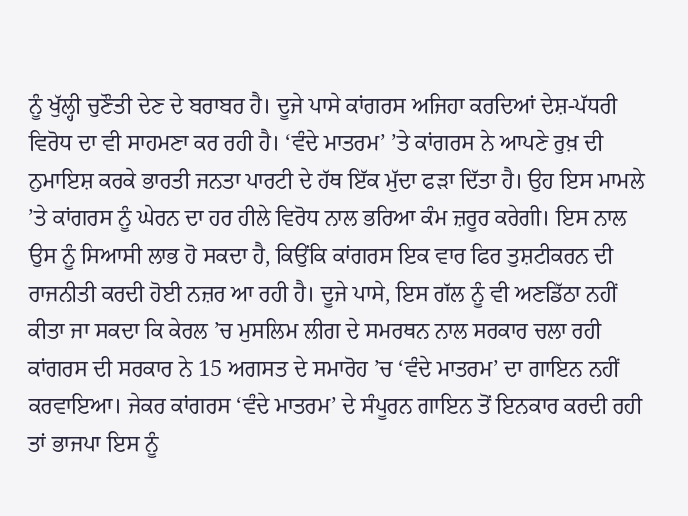ਨੂੰ ਖੁੱਲ੍ਹੀ ਚੁਣੌਤੀ ਦੇਣ ਦੇ ਬਰਾਬਰ ਹੈ। ਦੂਜੇ ਪਾਸੇ ਕਾਂਗਰਸ ਅਜਿਹਾ ਕਰਦਿਆਂ ਦੇਸ਼-ਪੱਧਰੀ ਵਿਰੋਧ ਦਾ ਵੀ ਸਾਹਮਣਾ ਕਰ ਰਹੀ ਹੈ। ‘ਵੰਦੇ ਮਾਤਰਮ’ ’ਤੇ ਕਾਂਗਰਸ ਨੇ ਆਪਣੇ ਰੁਖ਼ ਦੀ ਨੁਮਾਇਸ਼ ਕਰਕੇ ਭਾਰਤੀ ਜਨਤਾ ਪਾਰਟੀ ਦੇ ਹੱਥ ਇੱਕ ਮੁੱਦਾ ਫੜਾ ਦਿੱਤਾ ਹੈ। ਉਹ ਇਸ ਮਾਮਲੇ ’ਤੇ ਕਾਂਗਰਸ ਨੂੰ ਘੇਰਨ ਦਾ ਹਰ ਹੀਲੇ ਵਿਰੋਧ ਨਾਲ ਭਰਿਆ ਕੰਮ ਜ਼ਰੂਰ ਕਰੇਗੀ। ਇਸ ਨਾਲ ਉਸ ਨੂੰ ਸਿਆਸੀ ਲਾਭ ਹੋ ਸਕਦਾ ਹੈ, ਕਿਉਂਕਿ ਕਾਂਗਰਸ ਇਕ ਵਾਰ ਫਿਰ ਤੁਸ਼ਟੀਕਰਨ ਦੀ ਰਾਜਨੀਤੀ ਕਰਦੀ ਹੋਈ ਨਜ਼ਰ ਆ ਰਹੀ ਹੈ। ਦੂਜੇ ਪਾਸੇ, ਇਸ ਗੱਲ ਨੂੰ ਵੀ ਅਣਡਿੱਠਾ ਨਹੀਂ ਕੀਤਾ ਜਾ ਸਕਦਾ ਕਿ ਕੇਰਲ ’ਚ ਮੁਸਲਿਮ ਲੀਗ ਦੇ ਸਮਰਥਨ ਨਾਲ ਸਰਕਾਰ ਚਲਾ ਰਹੀ ਕਾਂਗਰਸ ਦੀ ਸਰਕਾਰ ਨੇ 15 ਅਗਸਤ ਦੇ ਸਮਾਰੋਹ ’ਚ ‘ਵੰਦੇ ਮਾਤਰਮ’ ਦਾ ਗਾਇਨ ਨਹੀਂ ਕਰਵਾਇਆ। ਜੇਕਰ ਕਾਂਗਰਸ ‘ਵੰਦੇ ਮਾਤਰਮ’ ਦੇ ਸੰਪੂਰਨ ਗਾਇਨ ਤੋਂ ਇਨਕਾਰ ਕਰਦੀ ਰਹੀ ਤਾਂ ਭਾਜਪਾ ਇਸ ਨੂੰ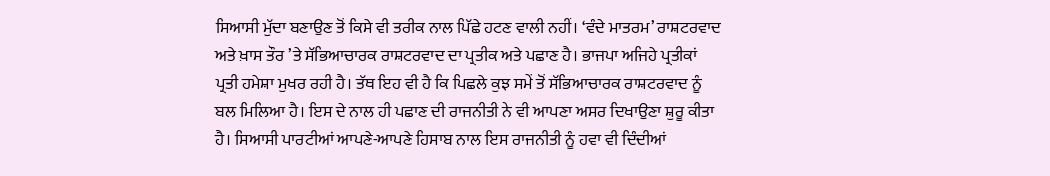ਸਿਆਸੀ ਮੁੱਦਾ ਬਣਾਉਣ ਤੋਂ ਕਿਸੇ ਵੀ ਤਰੀਕ ਨਾਲ ਪਿੱਛੇ ਹਟਣ ਵਾਲੀ ਨਹੀਂ। ‘ਵੰਦੇ ਮਾਤਰਮ’ ਰਾਸ਼ਟਰਵਾਦ ਅਤੇ ਖ਼ਾਸ ਤੌਰ ’ਤੇ ਸੱਭਿਆਚਾਰਕ ਰਾਸ਼ਟਰਵਾਦ ਦਾ ਪ੍ਰਤੀਕ ਅਤੇ ਪਛਾਣ ਹੈ। ਭਾਜਪਾ ਅਜਿਹੇ ਪ੍ਰਤੀਕਾਂ ਪ੍ਰਤੀ ਹਮੇਸ਼ਾ ਮੁਖਰ ਰਹੀ ਹੈ। ਤੱਥ ਇਹ ਵੀ ਹੈ ਕਿ ਪਿਛਲੇ ਕੁਝ ਸਮੇਂ ਤੋਂ ਸੱਭਿਆਚਾਰਕ ਰਾਸ਼ਟਰਵਾਦ ਨੂੰ ਬਲ ਮਿਲਿਆ ਹੈ। ਇਸ ਦੇ ਨਾਲ ਹੀ ਪਛਾਣ ਦੀ ਰਾਜਨੀਤੀ ਨੇ ਵੀ ਆਪਣਾ ਅਸਰ ਦਿਖਾਉਣਾ ਸ਼ੁਰੂ ਕੀਤਾ ਹੈ। ਸਿਆਸੀ ਪਾਰਟੀਆਂ ਆਪਣੇ-ਆਪਣੇ ਹਿਸਾਬ ਨਾਲ ਇਸ ਰਾਜਨੀਤੀ ਨੂੰ ਹਵਾ ਵੀ ਦਿੰਦੀਆਂ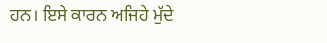ਹਨ। ਇਸੇ ਕਾਰਨ ਅਜਿਹੇ ਮੁੱਦੇ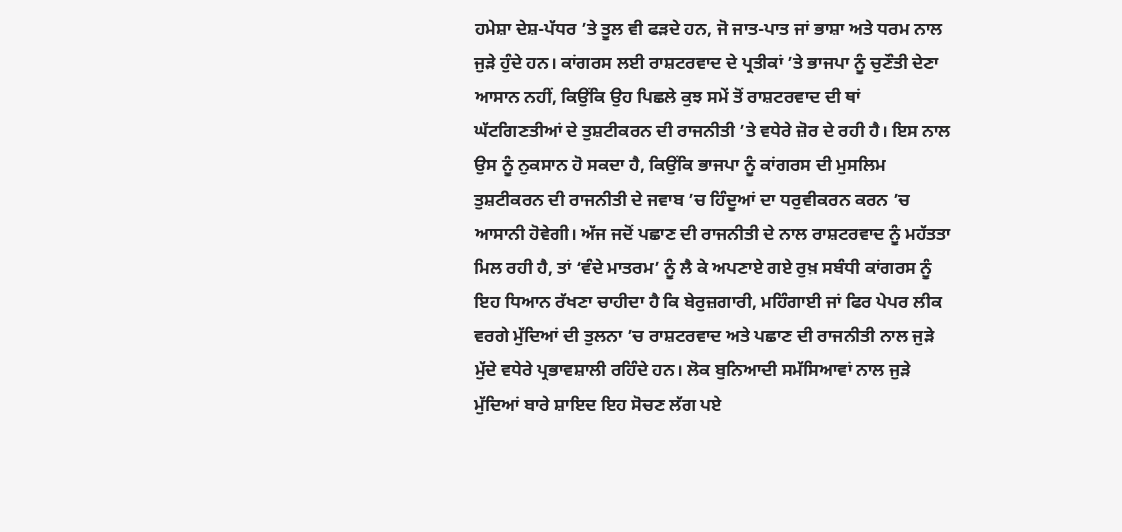ਹਮੇਸ਼ਾ ਦੇਸ਼-ਪੱਧਰ ’ਤੇ ਤੂਲ ਵੀ ਫੜਦੇ ਹਨ, ਜੋ ਜਾਤ-ਪਾਤ ਜਾਂ ਭਾਸ਼ਾ ਅਤੇ ਧਰਮ ਨਾਲ ਜੁੜੇ ਹੁੰਦੇ ਹਨ। ਕਾਂਗਰਸ ਲਈ ਰਾਸ਼ਟਰਵਾਦ ਦੇ ਪ੍ਰਤੀਕਾਂ ’ਤੇ ਭਾਜਪਾ ਨੂੰ ਚੁਣੌਤੀ ਦੇਣਾ ਆਸਾਨ ਨਹੀਂ, ਕਿਉਂਕਿ ਉਹ ਪਿਛਲੇ ਕੁਝ ਸਮੇਂ ਤੋਂ ਰਾਸ਼ਟਰਵਾਦ ਦੀ ਥਾਂ ਘੱਟਗਿਣਤੀਆਂ ਦੇ ਤੁਸ਼ਟੀਕਰਨ ਦੀ ਰਾਜਨੀਤੀ ’ਤੇ ਵਧੇਰੇ ਜ਼ੋਰ ਦੇ ਰਹੀ ਹੈ। ਇਸ ਨਾਲ ਉਸ ਨੂੰ ਨੁਕਸਾਨ ਹੋ ਸਕਦਾ ਹੈ, ਕਿਉਂਕਿ ਭਾਜਪਾ ਨੂੰ ਕਾਂਗਰਸ ਦੀ ਮੁਸਲਿਮ ਤੁਸ਼ਟੀਕਰਨ ਦੀ ਰਾਜਨੀਤੀ ਦੇ ਜਵਾਬ ’ਚ ਹਿੰਦੂਆਂ ਦਾ ਧਰੁਵੀਕਰਨ ਕਰਨ ’ਚ ਆਸਾਨੀ ਹੋਵੇਗੀ। ਅੱਜ ਜਦੋਂ ਪਛਾਣ ਦੀ ਰਾਜਨੀਤੀ ਦੇ ਨਾਲ ਰਾਸ਼ਟਰਵਾਦ ਨੂੰ ਮਹੱਤਤਾ ਮਿਲ ਰਹੀ ਹੈ, ਤਾਂ ‘ਵੰਦੇ ਮਾਤਰਮ’ ਨੂੰ ਲੈ ਕੇ ਅਪਣਾਏ ਗਏ ਰੁਖ਼ ਸਬੰਧੀ ਕਾਂਗਰਸ ਨੂੰ ਇਹ ਧਿਆਨ ਰੱਖਣਾ ਚਾਹੀਦਾ ਹੈ ਕਿ ਬੇਰੁਜ਼ਗਾਰੀ, ਮਹਿੰਗਾਈ ਜਾਂ ਫਿਰ ਪੇਪਰ ਲੀਕ ਵਰਗੇ ਮੁੱਦਿਆਂ ਦੀ ਤੁਲਨਾ ’ਚ ਰਾਸ਼ਟਰਵਾਦ ਅਤੇ ਪਛਾਣ ਦੀ ਰਾਜਨੀਤੀ ਨਾਲ ਜੁੜੇ ਮੁੱਦੇ ਵਧੇਰੇ ਪ੍ਰਭਾਵਸ਼ਾਲੀ ਰਹਿੰਦੇ ਹਨ। ਲੋਕ ਬੁਨਿਆਦੀ ਸਮੱਸਿਆਵਾਂ ਨਾਲ ਜੁੜੇ ਮੁੱਦਿਆਂ ਬਾਰੇ ਸ਼ਾਇਦ ਇਹ ਸੋਚਣ ਲੱਗ ਪਏ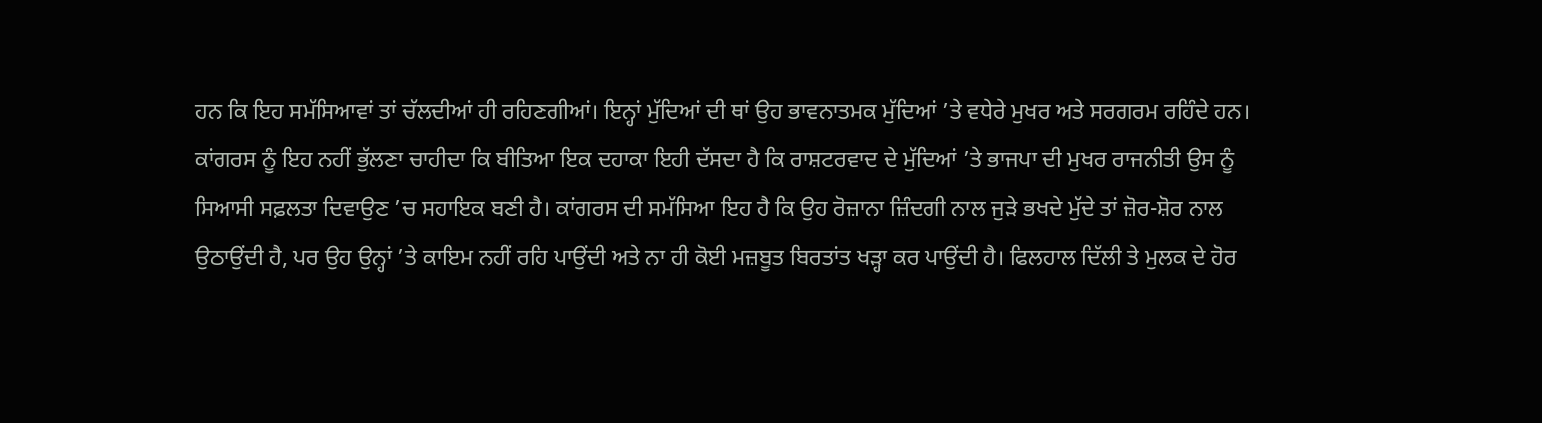ਹਨ ਕਿ ਇਹ ਸਮੱਸਿਆਵਾਂ ਤਾਂ ਚੱਲਦੀਆਂ ਹੀ ਰਹਿਣਗੀਆਂ। ਇਨ੍ਹਾਂ ਮੁੱਦਿਆਂ ਦੀ ਥਾਂ ਉਹ ਭਾਵਨਾਤਮਕ ਮੁੱਦਿਆਂ ’ਤੇ ਵਧੇਰੇ ਮੁਖਰ ਅਤੇ ਸਰਗਰਮ ਰਹਿੰਦੇ ਹਨ। ਕਾਂਗਰਸ ਨੂੰ ਇਹ ਨਹੀਂ ਭੁੱਲਣਾ ਚਾਹੀਦਾ ਕਿ ਬੀਤਿਆ ਇਕ ਦਹਾਕਾ ਇਹੀ ਦੱਸਦਾ ਹੈ ਕਿ ਰਾਸ਼ਟਰਵਾਦ ਦੇ ਮੁੱਦਿਆਂ ’ਤੇ ਭਾਜਪਾ ਦੀ ਮੁਖਰ ਰਾਜਨੀਤੀ ਉਸ ਨੂੰ ਸਿਆਸੀ ਸਫ਼ਲਤਾ ਦਿਵਾਉਣ ’ਚ ਸਹਾਇਕ ਬਣੀ ਹੈ। ਕਾਂਗਰਸ ਦੀ ਸਮੱਸਿਆ ਇਹ ਹੈ ਕਿ ਉਹ ਰੋਜ਼ਾਨਾ ਜ਼ਿੰਦਗੀ ਨਾਲ ਜੁੜੇ ਭਖਦੇ ਮੁੱਦੇ ਤਾਂ ਜ਼ੋਰ-ਸ਼ੋਰ ਨਾਲ ਉਠਾਉਂਦੀ ਹੈ, ਪਰ ਉਹ ਉਨ੍ਹਾਂ ’ਤੇ ਕਾਇਮ ਨਹੀਂ ਰਹਿ ਪਾਉਂਦੀ ਅਤੇ ਨਾ ਹੀ ਕੋਈ ਮਜ਼ਬੂਤ ਬਿਰਤਾਂਤ ਖੜ੍ਹਾ ਕਰ ਪਾਉਂਦੀ ਹੈ। ਫਿਲਹਾਲ ਦਿੱਲੀ ਤੇ ਮੁਲਕ ਦੇ ਹੋਰ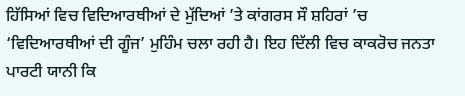ਹਿੱਸਿਆਂ ਵਿਚ ਵਿਦਿਆਰਥੀਆਂ ਦੇ ਮੁੱਦਿਆਂ ’ਤੇ ਕਾਂਗਰਸ ਸੌ ਸ਼ਹਿਰਾਂ ’ਚ ‘ਵਿਦਿਆਰਥੀਆਂ ਦੀ ਗੂੰਜ’ ਮੁਹਿੰਮ ਚਲਾ ਰਹੀ ਹੈ। ਇਹ ਦਿੱਲੀ ਵਿਚ ਕਾਕਰੋਚ ਜਨਤਾ ਪਾਰਟੀ ਯਾਨੀ ਕਿ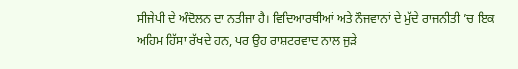ਸੀਜੇਪੀ ਦੇ ਅੰਦੋਲਨ ਦਾ ਨਤੀਜਾ ਹੈ। ਵਿਦਿਆਰਥੀਆਂ ਅਤੇ ਨੌਜਵਾਨਾਂ ਦੇ ਮੁੱਦੇ ਰਾਜਨੀਤੀ ’ਚ ਇਕ ਅਹਿਮ ਹਿੱਸਾ ਰੱਖਦੇ ਹਨ, ਪਰ ਉਹ ਰਾਸ਼ਟਰਵਾਦ ਨਾਲ ਜੁੜੇ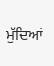ਮੁੱਦਿਆਂ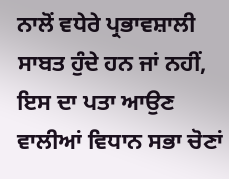ਨਾਲੋਂ ਵਧੇਰੇ ਪ੍ਰਭਾਵਸ਼ਾਲੀ ਸਾਬਤ ਹੁੰਦੇ ਹਨ ਜਾਂ ਨਹੀਂ, ਇਸ ਦਾ ਪਤਾ ਆਉਣ ਵਾਲੀਆਂ ਵਿਧਾਨ ਸਭਾ ਚੋਣਾਂ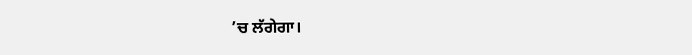’ਚ ਲੱਗੇਗਾ।